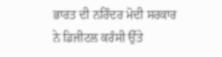ਭਾਰਤ ਦੀ ਨਰਿੰਦਰ ਮੋਦੀ ਸਰਕਾਰ ਨੇ ਡਿਜੀਟਲ ਕਰੰਸੀ ਉੱਤੇ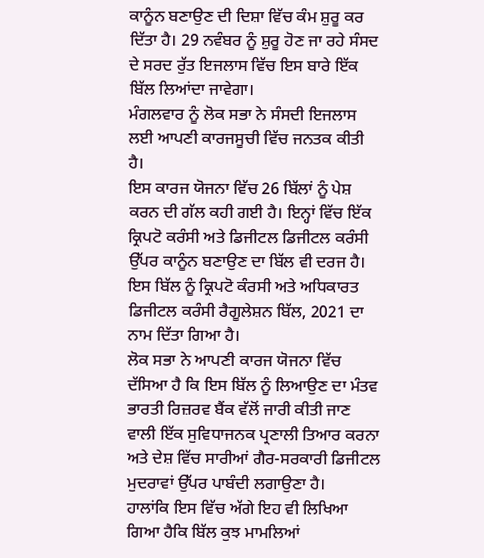ਕਾਨੂੰਨ ਬਣਾਉਣ ਦੀ ਦਿਸ਼ਾ ਵਿੱਚ ਕੰਮ ਸ਼ੁਰੂ ਕਰ ਦਿੱਤਾ ਹੈ। 29 ਨਵੰਬਰ ਨੂੰ ਸ਼ੁਰੂ ਹੋਣ ਜਾ ਰਹੇ ਸੰਸਦ ਦੇ ਸਰਦ ਰੁੱਤ ਇਜਲਾਸ ਵਿੱਚ ਇਸ ਬਾਰੇ ਇੱਕ ਬਿੱਲ ਲਿਆਂਦਾ ਜਾਵੇਗਾ।
ਮੰਗਲਵਾਰ ਨੂੰ ਲੋਕ ਸਭਾ ਨੇ ਸੰਸਦੀ ਇਜਲਾਸ ਲਈ ਆਪਣੀ ਕਾਰਜਸੂਚੀ ਵਿੱਚ ਜਨਤਕ ਕੀਤੀ ਹੈ।
ਇਸ ਕਾਰਜ ਯੋਜਨਾ ਵਿੱਚ 26 ਬਿੱਲਾਂ ਨੂੰ ਪੇਸ਼ ਕਰਨ ਦੀ ਗੱਲ ਕਹੀ ਗਈ ਹੈ। ਇਨ੍ਹਾਂ ਵਿੱਚ ਇੱਕ ਕ੍ਰਿਪਟੋ ਕਰੰਸੀ ਅਤੇ ਡਿਜੀਟਲ ਡਿਜੀਟਲ ਕਰੰਸੀ ਉੱਪਰ ਕਾਨੂੰਨ ਬਣਾਉਣ ਦਾ ਬਿੱਲ ਵੀ ਦਰਜ ਹੈ।
ਇਸ ਬਿੱਲ ਨੂੰ ਕ੍ਰਿਪਟੋ ਕੰਰਸੀ ਅਤੇ ਅਧਿਕਾਰਤ ਡਿਜੀਟਲ ਕਰੰਸੀ ਰੈਗੂਲੇਸ਼ਨ ਬਿੱਲ, 2021 ਦਾ ਨਾਮ ਦਿੱਤਾ ਗਿਆ ਹੈ।
ਲੋਕ ਸਭਾ ਨੇ ਆਪਣੀ ਕਾਰਜ ਯੋਜਨਾ ਵਿੱਚ ਦੱਸਿਆ ਹੈ ਕਿ ਇਸ ਬਿੱਲ ਨੂੰ ਲਿਆਉਣ ਦਾ ਮੰਤਵ ਭਾਰਤੀ ਰਿਜ਼ਰਵ ਬੈਂਕ ਵੱਲੋਂ ਜਾਰੀ ਕੀਤੀ ਜਾਣ ਵਾਲੀ ਇੱਕ ਸੁਵਿਧਾਜਨਕ ਪ੍ਰਣਾਲੀ ਤਿਆਰ ਕਰਨਾ ਅਤੇ ਦੇਸ਼ ਵਿੱਚ ਸਾਰੀਆਂ ਗੈਰ-ਸਰਕਾਰੀ ਡਿਜੀਟਲ ਮੁਦਰਾਵਾਂ ਉੱਪਰ ਪਾਬੰਦੀ ਲਗਾਉਣਾ ਹੈ।
ਹਾਲਾਂਕਿ ਇਸ ਵਿੱਚ ਅੱਗੇ ਇਹ ਵੀ ਲਿਖਿਆ ਗਿਆ ਹੈਕਿ ਬਿੱਲ ਕੁਝ ਮਾਮਲਿਆਂ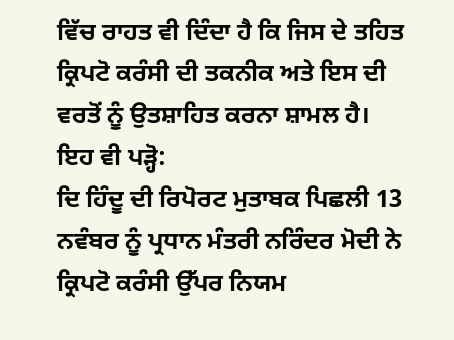ਵਿੱਚ ਰਾਹਤ ਵੀ ਦਿੰਦਾ ਹੈ ਕਿ ਜਿਸ ਦੇ ਤਹਿਤ ਕ੍ਰਿਪਟੋ ਕਰੰਸੀ ਦੀ ਤਕਨੀਕ ਅਤੇ ਇਸ ਦੀ ਵਰਤੋਂ ਨੂੰ ਉਤਸ਼ਾਹਿਤ ਕਰਨਾ ਸ਼ਾਮਲ ਹੈ।
ਇਹ ਵੀ ਪੜ੍ਹੋ:
ਦਿ ਹਿੰਦੂ ਦੀ ਰਿਪੋਰਟ ਮੁਤਾਬਕ ਪਿਛਲੀ 13 ਨਵੰਬਰ ਨੂੰ ਪ੍ਰਧਾਨ ਮੰਤਰੀ ਨਰਿੰਦਰ ਮੋਦੀ ਨੇ ਕ੍ਰਿਪਟੋ ਕਰੰਸੀ ਉੱਪਰ ਨਿਯਮ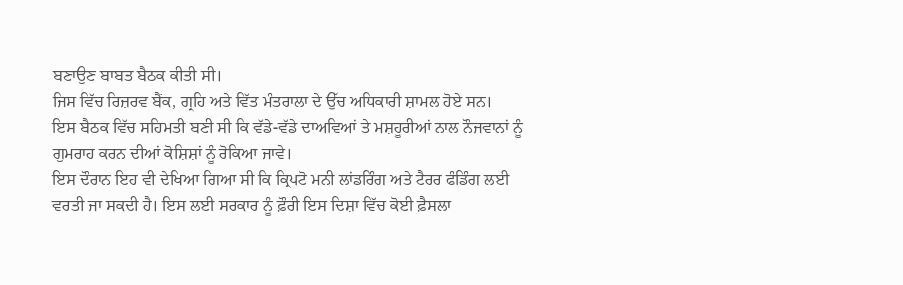ਬਣਾਉਣ ਬਾਬਤ ਬੈਠਕ ਕੀਤੀ ਸੀ।
ਜਿਸ ਵਿੱਚ ਰਿਜ਼ਰਵ ਬੈਂਕ, ਗ੍ਰਹਿ ਅਤੇ ਵਿੱਤ ਮੰਤਰਾਲਾ ਦੇ ਉੱਚ ਅਧਿਕਾਰੀ ਸ਼ਾਮਲ ਹੋਏ ਸਨ।
ਇਸ ਬੈਠਕ ਵਿੱਚ ਸਹਿਮਤੀ ਬਣੀ ਸੀ ਕਿ ਵੱਡੇ-ਵੱਡੇ ਦਾਅਵਿਆਂ ਤੇ ਮਸ਼ਹੂਰੀਆਂ ਨਾਲ ਨੌਜਵਾਨਾਂ ਨੂੰ ਗੁਮਰਾਹ ਕਰਨ ਦੀਆਂ ਕੋਸ਼ਿਸ਼ਾਂ ਨੂੰ ਰੋਕਿਆ ਜਾਵੇ।
ਇਸ ਦੌਰਾਨ ਇਹ ਵੀ ਦੇਖਿਆ ਗਿਆ ਸੀ ਕਿ ਕ੍ਰਿਪਟੋ ਮਨੀ ਲਾਂਡਰਿੰਗ ਅਤੇ ਟੈਰਰ ਫੰਡਿੰਗ ਲਈ ਵਰਤੀ ਜਾ ਸਕਦੀ ਹੈ। ਇਸ ਲਈ ਸਰਕਾਰ ਨੂੰ ਫ਼ੌਰੀ ਇਸ ਦਿਸ਼ਾ ਵਿੱਚ ਕੋਈ ਫ਼ੈਸਲਾ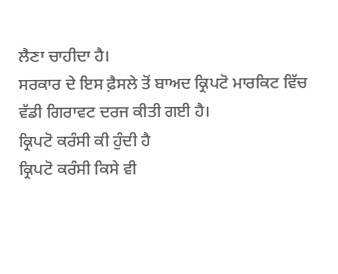ਲੈਣਾ ਚਾਹੀਦਾ ਹੈ।
ਸਰਕਾਰ ਦੇ ਇਸ ਫ਼ੈਸਲੇ ਤੋਂ ਬਾਅਦ ਕ੍ਰਿਪਟੋ ਮਾਰਕਿਟ ਵਿੱਚ ਵੱਡੀ ਗਿਰਾਵਟ ਦਰਜ ਕੀਤੀ ਗਈ ਹੈ।
ਕ੍ਰਿਪਟੋ ਕਰੰਸੀ ਕੀ ਹੁੰਦੀ ਹੈ
ਕ੍ਰਿਪਟੋ ਕਰੰਸੀ ਕਿਸੇ ਵੀ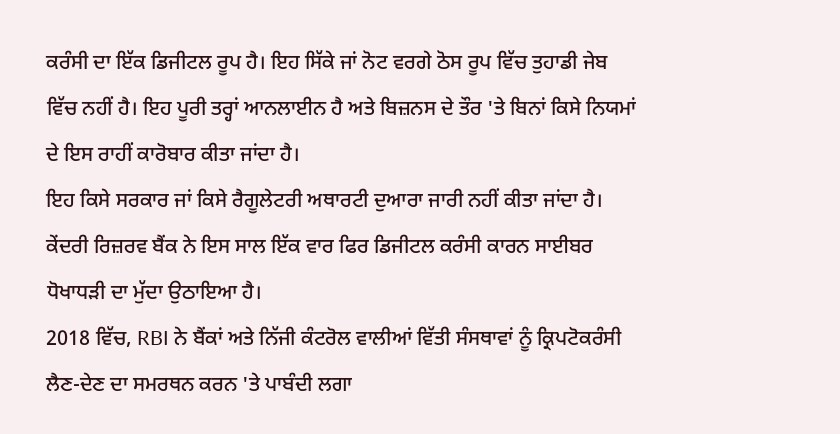ਕਰੰਸੀ ਦਾ ਇੱਕ ਡਿਜੀਟਲ ਰੂਪ ਹੈ। ਇਹ ਸਿੱਕੇ ਜਾਂ ਨੋਟ ਵਰਗੇ ਠੋਸ ਰੂਪ ਵਿੱਚ ਤੁਹਾਡੀ ਜੇਬ ਵਿੱਚ ਨਹੀਂ ਹੈ। ਇਹ ਪੂਰੀ ਤਰ੍ਹਾਂ ਆਨਲਾਈਨ ਹੈ ਅਤੇ ਬਿਜ਼ਨਸ ਦੇ ਤੌਰ 'ਤੇ ਬਿਨਾਂ ਕਿਸੇ ਨਿਯਮਾਂ ਦੇ ਇਸ ਰਾਹੀਂ ਕਾਰੋਬਾਰ ਕੀਤਾ ਜਾਂਦਾ ਹੈ।
ਇਹ ਕਿਸੇ ਸਰਕਾਰ ਜਾਂ ਕਿਸੇ ਰੈਗੂਲੇਟਰੀ ਅਥਾਰਟੀ ਦੁਆਰਾ ਜਾਰੀ ਨਹੀਂ ਕੀਤਾ ਜਾਂਦਾ ਹੈ।
ਕੇਂਦਰੀ ਰਿਜ਼ਰਵ ਬੈਂਕ ਨੇ ਇਸ ਸਾਲ ਇੱਕ ਵਾਰ ਫਿਰ ਡਿਜੀਟਲ ਕਰੰਸੀ ਕਾਰਨ ਸਾਈਬਰ ਧੋਖਾਧੜੀ ਦਾ ਮੁੱਦਾ ਉਠਾਇਆ ਹੈ।
2018 ਵਿੱਚ, RBI ਨੇ ਬੈਂਕਾਂ ਅਤੇ ਨਿੱਜੀ ਕੰਟਰੋਲ ਵਾਲੀਆਂ ਵਿੱਤੀ ਸੰਸਥਾਵਾਂ ਨੂੰ ਕ੍ਰਿਪਟੋਕਰੰਸੀ ਲੈਣ-ਦੇਣ ਦਾ ਸਮਰਥਨ ਕਰਨ 'ਤੇ ਪਾਬੰਦੀ ਲਗਾ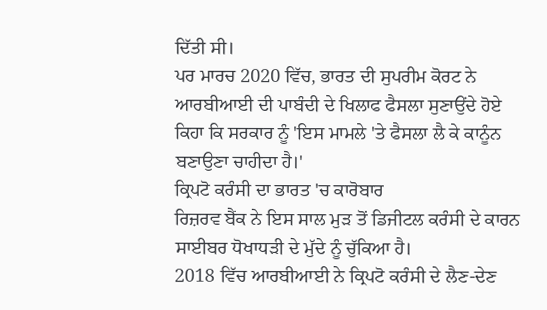ਦਿੱਤੀ ਸੀ।
ਪਰ ਮਾਰਚ 2020 ਵਿੱਚ, ਭਾਰਤ ਦੀ ਸੁਪਰੀਮ ਕੋਰਟ ਨੇ ਆਰਬੀਆਈ ਦੀ ਪਾਬੰਦੀ ਦੇ ਖਿਲਾਫ ਫੈਸਲਾ ਸੁਣਾਉਂਦੇ ਹੋਏ ਕਿਹਾ ਕਿ ਸਰਕਾਰ ਨੂੰ 'ਇਸ ਮਾਮਲੇ 'ਤੇ ਫੈਸਲਾ ਲੈ ਕੇ ਕਾਨੂੰਨ ਬਣਾਉਣਾ ਚਾਹੀਦਾ ਹੈ।'
ਕ੍ਰਿਪਟੋ ਕਰੰਸੀ ਦਾ ਭਾਰਤ 'ਚ ਕਾਰੋਬਾਰ
ਰਿਜ਼ਰਵ ਬੈਂਕ ਨੇ ਇਸ ਸਾਲ ਮੁੜ ਤੋਂ ਡਿਜੀਟਲ ਕਰੰਸੀ ਦੇ ਕਾਰਨ ਸਾਈਬਰ ਧੋਖਾਧੜੀ ਦੇ ਮੁੱਦੇ ਨੂੰ ਚੁੱਕਿਆ ਹੈ।
2018 ਵਿੱਚ ਆਰਬੀਆਈ ਨੇ ਕ੍ਰਿਪਟੋ ਕਰੰਸੀ ਦੇ ਲੈਣ-ਦੇਣ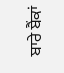ਬਾਰੇ ਬੈਂਕਾਂ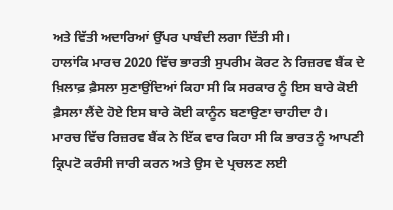ਅਤੇ ਵਿੱਤੀ ਅਦਾਰਿਆਂ ਉੱਪਰ ਪਾਬੰਦੀ ਲਗਾ ਦਿੱਤੀ ਸੀ।
ਹਾਲਾਂਕਿ ਮਾਰਚ 2020 ਵਿੱਚ ਭਾਰਤੀ ਸੁਪਰੀਮ ਕੋਰਟ ਨੇ ਰਿਜ਼ਰਵ ਬੈਂਕ ਦੇ ਖ਼ਿਲਾਫ਼ ਫ਼ੈਸਲਾ ਸੁਣਾਉਂਦਿਆਂ ਕਿਹਾ ਸੀ ਕਿ ਸਰਕਾਰ ਨੂੰ ਇਸ ਬਾਰੇ ਕੋਈ ਫ਼ੈਸਲਾ ਲੈਂਦੇ ਹੋਏ ਇਸ ਬਾਰੇ ਕੋਈ ਕਾਨੂੰਨ ਬਣਾਉਣਾ ਚਾਹੀਦਾ ਹੈ।
ਮਾਰਚ ਵਿੱਚ ਰਿਜ਼ਰਵ ਬੈਂਕ ਨੇ ਇੱਕ ਵਾਰ ਕਿਹਾ ਸੀ ਕਿ ਭਾਰਤ ਨੂੰ ਆਪਣੀ ਕ੍ਰਿਪਟੋ ਕਰੰਸੀ ਜਾਰੀ ਕਰਨ ਅਤੇ ਉਸ ਦੇ ਪ੍ਰਚਲਣ ਲਈ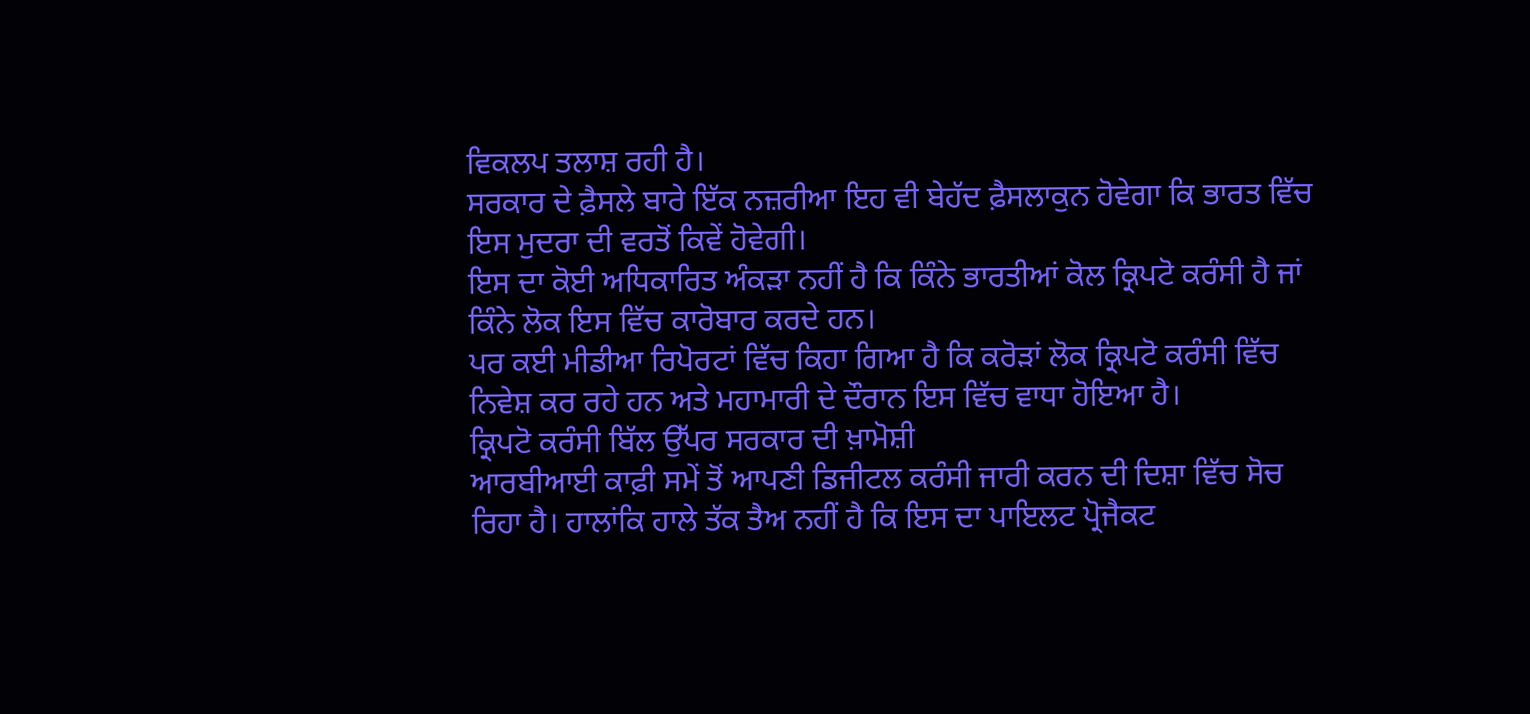ਵਿਕਲਪ ਤਲਾਸ਼ ਰਹੀ ਹੈ।
ਸਰਕਾਰ ਦੇ ਫ਼ੈਸਲੇ ਬਾਰੇ ਇੱਕ ਨਜ਼ਰੀਆ ਇਹ ਵੀ ਬੇਹੱਦ ਫ਼ੈਸਲਾਕੁਨ ਹੋਵੇਗਾ ਕਿ ਭਾਰਤ ਵਿੱਚ ਇਸ ਮੁਦਰਾ ਦੀ ਵਰਤੋਂ ਕਿਵੇਂ ਹੋਵੇਗੀ।
ਇਸ ਦਾ ਕੋਈ ਅਧਿਕਾਰਿਤ ਅੰਕੜਾ ਨਹੀਂ ਹੈ ਕਿ ਕਿੰਨੇ ਭਾਰਤੀਆਂ ਕੋਲ ਕ੍ਰਿਪਟੋ ਕਰੰਸੀ ਹੈ ਜਾਂ ਕਿੰਨੇ ਲੋਕ ਇਸ ਵਿੱਚ ਕਾਰੋਬਾਰ ਕਰਦੇ ਹਨ।
ਪਰ ਕਈ ਮੀਡੀਆ ਰਿਪੋਰਟਾਂ ਵਿੱਚ ਕਿਹਾ ਗਿਆ ਹੈ ਕਿ ਕਰੋੜਾਂ ਲੋਕ ਕ੍ਰਿਪਟੋ ਕਰੰਸੀ ਵਿੱਚ ਨਿਵੇਸ਼ ਕਰ ਰਹੇ ਹਨ ਅਤੇ ਮਹਾਮਾਰੀ ਦੇ ਦੌਰਾਨ ਇਸ ਵਿੱਚ ਵਾਧਾ ਹੋਇਆ ਹੈ।
ਕ੍ਰਿਪਟੋ ਕਰੰਸੀ ਬਿੱਲ ਉੱਪਰ ਸਰਕਾਰ ਦੀ ਖ਼ਾਮੋਸ਼ੀ
ਆਰਬੀਆਈ ਕਾਫ਼ੀ ਸਮੇਂ ਤੋਂ ਆਪਣੀ ਡਿਜੀਟਲ ਕਰੰਸੀ ਜਾਰੀ ਕਰਨ ਦੀ ਦਿਸ਼ਾ ਵਿੱਚ ਸੋਚ ਰਿਹਾ ਹੈ। ਹਾਲਾਂਕਿ ਹਾਲੇ ਤੱਕ ਤੈਅ ਨਹੀਂ ਹੈ ਕਿ ਇਸ ਦਾ ਪਾਇਲਟ ਪ੍ਰੋਜੈਕਟ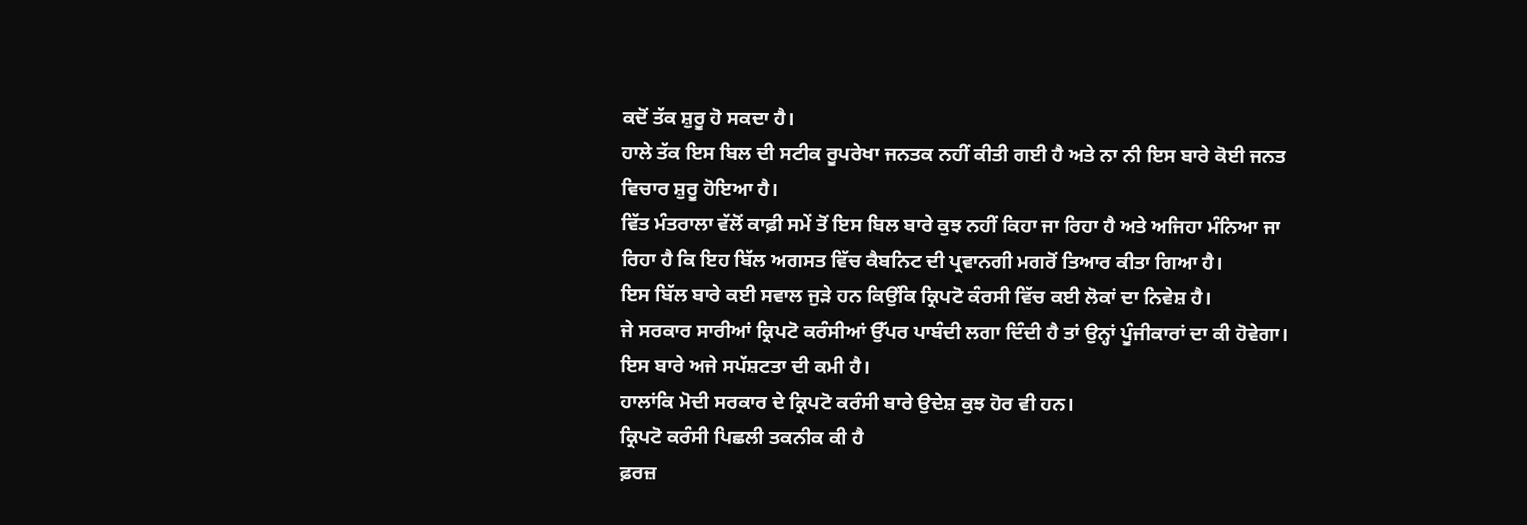ਕਦੋਂ ਤੱਕ ਸ਼ੁਰੂ ਹੋ ਸਕਦਾ ਹੈ।
ਹਾਲੇ ਤੱਕ ਇਸ ਬਿਲ ਦੀ ਸਟੀਕ ਰੂਪਰੇਖਾ ਜਨਤਕ ਨਹੀਂ ਕੀਤੀ ਗਈ ਹੈ ਅਤੇ ਨਾ ਨੀ ਇਸ ਬਾਰੇ ਕੋਈ ਜਨਤ ਵਿਚਾਰ ਸ਼ੁਰੂ ਹੋਇਆ ਹੈ।
ਵਿੱਤ ਮੰਤਰਾਲਾ ਵੱਲੋਂ ਕਾਫ਼ੀ ਸਮੇਂ ਤੋਂ ਇਸ ਬਿਲ ਬਾਰੇ ਕੁਝ ਨਹੀਂ ਕਿਹਾ ਜਾ ਰਿਹਾ ਹੈ ਅਤੇ ਅਜਿਹਾ ਮੰਨਿਆ ਜਾ ਰਿਹਾ ਹੈ ਕਿ ਇਹ ਬਿੱਲ ਅਗਸਤ ਵਿੱਚ ਕੈਬਨਿਟ ਦੀ ਪ੍ਰਵਾਨਗੀ ਮਗਰੋਂ ਤਿਆਰ ਕੀਤਾ ਗਿਆ ਹੈ।
ਇਸ ਬਿੱਲ ਬਾਰੇ ਕਈ ਸਵਾਲ ਜੁੜੇ ਹਨ ਕਿਉਂਕਿ ਕ੍ਰਿਪਟੋ ਕੰਰਸੀ ਵਿੱਚ ਕਈ ਲੋਕਾਂ ਦਾ ਨਿਵੇਸ਼ ਹੈ।
ਜੇ ਸਰਕਾਰ ਸਾਰੀਆਂ ਕ੍ਰਿਪਟੋ ਕਰੰਸੀਆਂ ਉੱਪਰ ਪਾਬੰਦੀ ਲਗਾ ਦਿੰਦੀ ਹੈ ਤਾਂ ਉਨ੍ਹਾਂ ਪੂੰਜੀਕਾਰਾਂ ਦਾ ਕੀ ਹੋਵੇਗਾ। ਇਸ ਬਾਰੇ ਅਜੇ ਸਪੱਸ਼ਟਤਾ ਦੀ ਕਮੀ ਹੈ।
ਹਾਲਾਂਕਿ ਮੋਦੀ ਸਰਕਾਰ ਦੇ ਕ੍ਰਿਪਟੋ ਕਰੰਸੀ ਬਾਰੇ ਉਦੇਸ਼ ਕੁਝ ਹੋਰ ਵੀ ਹਨ।
ਕ੍ਰਿਪਟੋ ਕਰੰਸੀ ਪਿਛਲੀ ਤਕਨੀਕ ਕੀ ਹੈ
ਫ਼ਰਜ਼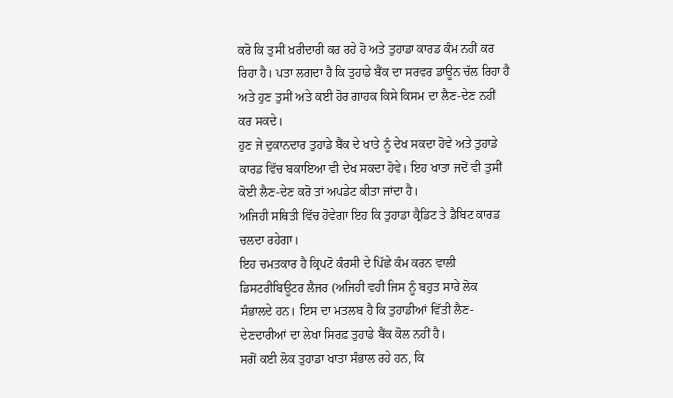ਕਰੋ ਕਿ ਤੁਸੀਂ ਖ਼ਰੀਦਾਰੀ ਕਰ ਰਹੇ ਹੋ ਅਤੇ ਤੁਹਾਡਾ ਕਾਰਡ ਕੰਮ ਨਹੀਂ ਕਰ ਰਿਹਾ ਹੈ। ਪਤਾ ਲਗਦਾ ਹੈ ਕਿ ਤੁਹਾਡੇ ਬੈਂਕ ਦਾ ਸਰਵਰ ਡਾਊਨ ਚੱਲ ਰਿਹਾ ਹੈ ਅਤੇ ਹੁਣ ਤੁਸੀਂ ਅਤੇ ਕਈ ਹੋਰ ਗਾਹਕ ਕਿਸੇ ਕਿਸਮ ਦਾ ਲੈਣ-ਦੇਣ ਨਹੀਂ ਕਰ ਸਕਦੇ।
ਹੁਣ ਜੇ ਦੁਕਾਨਦਾਰ ਤੁਹਾਡੇ ਬੈਂਕ ਦੇ ਖਾਤੇ ਨੂੰ ਦੇਖ ਸਕਦਾ ਹੋਵੇ ਅਤੇ ਤੁਹਾਡੇ ਕਾਰਡ ਵਿੱਚ ਬਕਾਇਆ ਵੀ ਦੇਖ ਸਕਦਾ ਹੋਵੇ। ਇਹ ਖਾਤਾ ਜਦੋਂ ਵੀ ਤੁਸੀਂ ਕੋਈ ਲੈਣ-ਦੇਣ ਕਰੋ ਤਾਂ ਅਪਡੇਟ ਕੀਤਾ ਜਾਂਦਾ ਹੈ।
ਅਜਿਹੀ ਸਥਿਤੀ ਵਿੱਚ ਹੋਵੇਗਾ ਇਹ ਕਿ ਤੁਹਾਡਾ ਕ੍ਰੈਡਿਟ ਤੇ ਡੈਬਿਟ ਕਾਰਡ ਚਲਦਾ ਰਹੇਗਾ।
ਇਹ ਚਮਤਕਾਰ ਹੈ ਕ੍ਰਿਪਟੋ ਕੰਰਸੀ ਦੇ ਪਿੱਛੇ ਕੰਮ ਕਰਨ ਵਾਲੀ ਡਿਸਟਰੀਬਿਊਟਰ ਲੈਜਰ (ਅਜਿਹੀ ਵਹੀ ਜਿਸ ਨੂੰ ਬਹੁਤ ਸਾਰੇ ਲੋਕ ਸੰਭਾਲਦੇ ਹਨ। ਇਸ ਦਾ ਮਤਲਬ ਹੈ ਕਿ ਤੁਹਾਡੀਆਂ ਵਿੱਤੀ ਲੈਣ-ਦੇਣਦਾਰੀਆਂ ਦਾ ਲੇਖਾ ਸਿਰਫ਼ ਤੁਹਾਡੇ ਬੈਂਕ ਕੋਲ ਨਹੀਂ ਹੈ।
ਸਗੋਂ ਕਈ ਲੋਕ ਤੁਹਾਡਾ ਖਾਤਾ ਸੰਭਾਲ ਰਹੇ ਹਨ, ਕਿ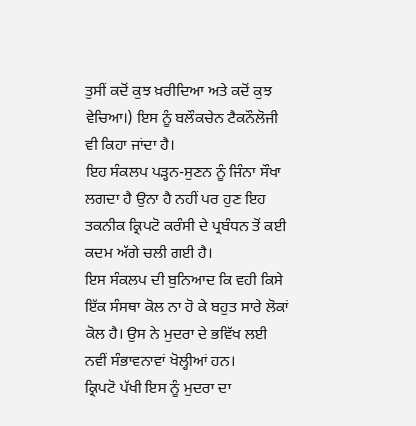ਤੁਸੀਂ ਕਦੋਂ ਕੁਝ ਖ਼ਰੀਦਿਆ ਅਤੇ ਕਦੋਂ ਕੁਝ ਵੇਚਿਆ।) ਇਸ ਨੂੰ ਬਲੌਕਚੇਨ ਟੈਕਨੌਲੋਜੀ ਵੀ ਕਿਹਾ ਜਾਂਦਾ ਹੈ।
ਇਹ ਸੰਕਲਪ ਪੜ੍ਹਨ-ਸੁਣਨ ਨੂੰ ਜਿੰਨਾ ਸੌਖਾ ਲਗਦਾ ਹੈ ਉਨਾ ਹੈ ਨਹੀਂ ਪਰ ਹੁਣ ਇਹ ਤਕਨੀਕ ਕ੍ਰਿਪਟੋ ਕਰੰਸੀ ਦੇ ਪ੍ਰਬੰਧਨ ਤੋਂ ਕਈ ਕਦਮ ਅੱਗੇ ਚਲੀ ਗਈ ਹੈ।
ਇਸ ਸੰਕਲਪ ਦੀ ਬੁਨਿਆਦ ਕਿ ਵਹੀ ਕਿਸੇ ਇੱਕ ਸੰਸਥਾ ਕੋਲ ਨਾ ਹੋ ਕੇ ਬਹੁਤ ਸਾਰੇ ਲੋਕਾਂ ਕੋਲ ਹੈ। ਉਸ ਨੇ ਮੁਦਰਾ ਦੇ ਭਵਿੱਖ ਲਈ ਨਵੀਂ ਸੰਭਾਵਨਾਵਾਂ ਖੋਲ੍ਹੀਆਂ ਹਨ।
ਕ੍ਰਿਪਟੋ ਪੱਖੀ ਇਸ ਨੂੰ ਮੁਦਰਾ ਦਾ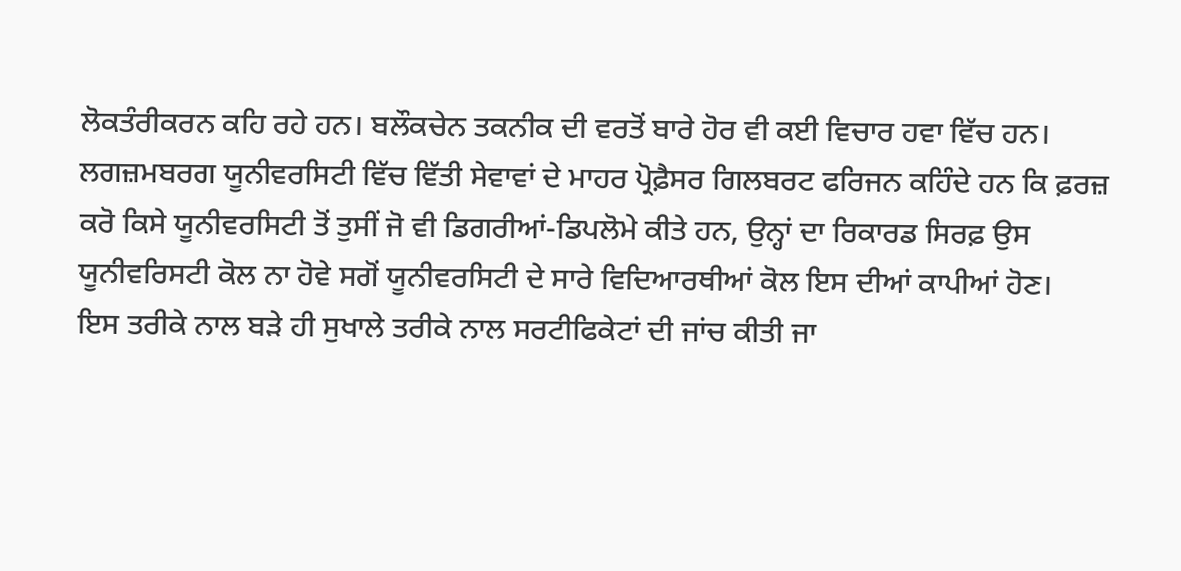ਲੋਕਤੰਰੀਕਰਨ ਕਹਿ ਰਹੇ ਹਨ। ਬਲੌਕਚੇਨ ਤਕਨੀਕ ਦੀ ਵਰਤੋਂ ਬਾਰੇ ਹੋਰ ਵੀ ਕਈ ਵਿਚਾਰ ਹਵਾ ਵਿੱਚ ਹਨ।
ਲਗਜ਼ਮਬਰਗ ਯੂਨੀਵਰਸਿਟੀ ਵਿੱਚ ਵਿੱਤੀ ਸੇਵਾਵਾਂ ਦੇ ਮਾਹਰ ਪ੍ਰੋਫ਼ੈਸਰ ਗਿਲਬਰਟ ਫਰਿਜਨ ਕਹਿੰਦੇ ਹਨ ਕਿ ਫ਼ਰਜ਼ ਕਰੋ ਕਿਸੇ ਯੂਨੀਵਰਸਿਟੀ ਤੋਂ ਤੁਸੀਂ ਜੋ ਵੀ ਡਿਗਰੀਆਂ-ਡਿਪਲੋਮੇ ਕੀਤੇ ਹਨ, ਉਨ੍ਹਾਂ ਦਾ ਰਿਕਾਰਡ ਸਿਰਫ਼ ਉਸ ਯੂਨੀਵਰਿਸਟੀ ਕੋਲ ਨਾ ਹੋਵੇ ਸਗੋਂ ਯੂਨੀਵਰਸਿਟੀ ਦੇ ਸਾਰੇ ਵਿਦਿਆਰਥੀਆਂ ਕੋਲ ਇਸ ਦੀਆਂ ਕਾਪੀਆਂ ਹੋਣ।
ਇਸ ਤਰੀਕੇ ਨਾਲ ਬੜੇ ਹੀ ਸੁਖਾਲੇ ਤਰੀਕੇ ਨਾਲ ਸਰਟੀਫਿਕੇਟਾਂ ਦੀ ਜਾਂਚ ਕੀਤੀ ਜਾ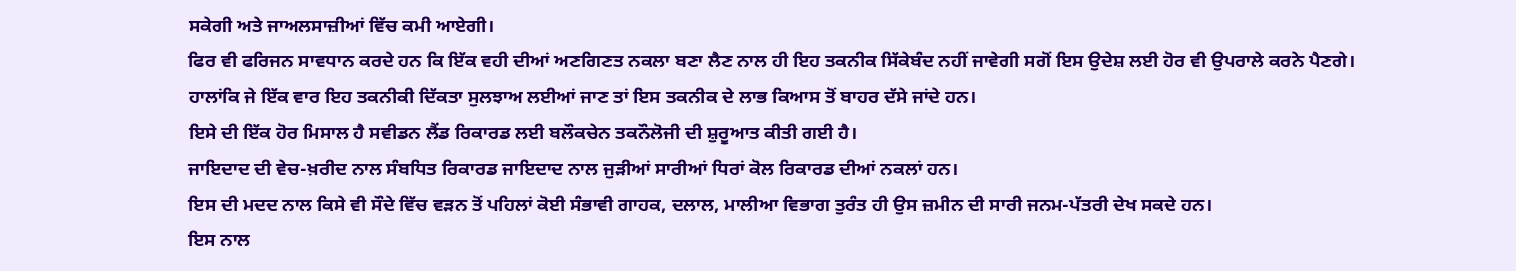ਸਕੇਗੀ ਅਤੇ ਜਾਅਲਸਾਜ਼ੀਆਂ ਵਿੱਚ ਕਮੀ ਆਏਗੀ।
ਫਿਰ ਵੀ ਫਰਿਜਨ ਸਾਵਧਾਨ ਕਰਦੇ ਹਨ ਕਿ ਇੱਕ ਵਹੀ ਦੀਆਂ ਅਣਗਿਣਤ ਨਕਲਾ ਬਣਾ ਲੈਣ ਨਾਲ ਹੀ ਇਹ ਤਕਨੀਕ ਸਿੱਕੇਬੰਦ ਨਹੀਂ ਜਾਵੇਗੀ ਸਗੋਂ ਇਸ ਉਦੇਸ਼ ਲਈ ਹੋਰ ਵੀ ਉਪਰਾਲੇ ਕਰਨੇ ਪੈਣਗੇ।
ਹਾਲਾਂਕਿ ਜੇ ਇੱਕ ਵਾਰ ਇਹ ਤਕਨੀਕੀ ਦਿੱਕਤਾ ਸੁਲਝਾਅ ਲਈਆਂ ਜਾਣ ਤਾਂ ਇਸ ਤਕਨੀਕ ਦੇ ਲਾਭ ਕਿਆਸ ਤੋਂ ਬਾਹਰ ਦੱਸੇ ਜਾਂਦੇ ਹਨ।
ਇਸੇ ਦੀ ਇੱਕ ਹੋਰ ਮਿਸਾਲ ਹੈ ਸਵੀਡਨ ਲੈਂਡ ਰਿਕਾਰਡ ਲਈ ਬਲੌਕਚੇਨ ਤਕਨੌਲੋਜੀ ਦੀ ਸ਼ੁਰੂਆਤ ਕੀਤੀ ਗਈ ਹੈ।
ਜਾਇਦਾਦ ਦੀ ਵੇਚ-ਖ਼ਰੀਦ ਨਾਲ ਸੰਬਧਿਤ ਰਿਕਾਰਡ ਜਾਇਦਾਦ ਨਾਲ ਜੁੜੀਆਂ ਸਾਰੀਆਂ ਧਿਰਾਂ ਕੋਲ ਰਿਕਾਰਡ ਦੀਆਂ ਨਕਲਾਂ ਹਨ।
ਇਸ ਦੀ ਮਦਦ ਨਾਲ ਕਿਸੇ ਵੀ ਸੌਦੇ ਵਿੱਚ ਵੜਨ ਤੋਂ ਪਹਿਲਾਂ ਕੋਈ ਸੰਭਾਵੀ ਗਾਹਕ, ਦਲਾਲ, ਮਾਲੀਆ ਵਿਭਾਗ ਤੁਰੰਤ ਹੀ ਉਸ ਜ਼ਮੀਨ ਦੀ ਸਾਰੀ ਜਨਮ-ਪੱਤਰੀ ਦੇਖ ਸਕਦੇ ਹਨ।
ਇਸ ਨਾਲ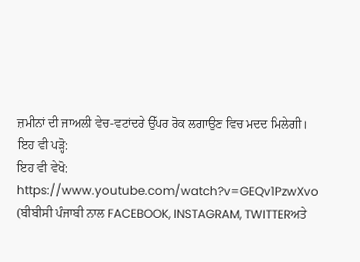ਜ਼ਮੀਨਾਂ ਦੀ ਜਾਅਲੀ ਵੇਚ-ਵਟਾਂਦਰੇ ਉੱਪਰ ਰੋਕ ਲਗਾਉਣ ਵਿਚ ਮਦਦ ਮਿਲੇਗੀ।
ਇਹ ਵੀ ਪੜ੍ਹੋ:
ਇਹ ਵੀ ਵੇਖੋ:
https://www.youtube.com/watch?v=GEQv1PzwXvo
(ਬੀਬੀਸੀ ਪੰਜਾਬੀ ਨਾਲ FACEBOOK, INSTAGRAM, TWITTERਅਤੇ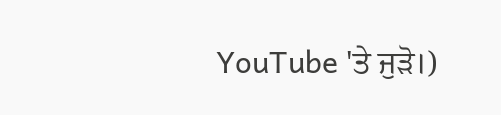YouTube 'ਤੇ ਜੁੜੋ।)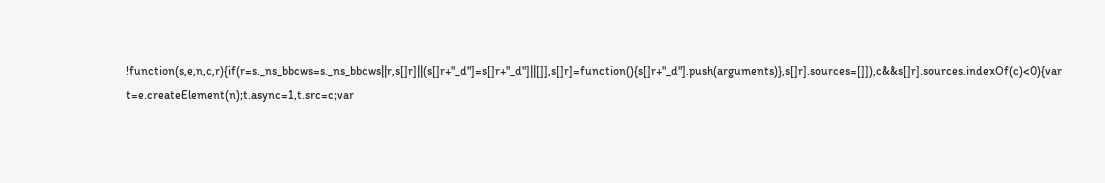!function(s,e,n,c,r){if(r=s._ns_bbcws=s._ns_bbcws||r,s[]r]||(s[]r+"_d"]=s[]r+"_d"]||[]],s[]r]=function(){s[]r+"_d"].push(arguments)},s[]r].sources=[]]),c&&s[]r].sources.indexOf(c)<0){var t=e.createElement(n);t.async=1,t.src=c;var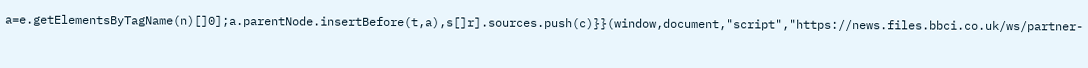a=e.getElementsByTagName(n)[]0];a.parentNode.insertBefore(t,a),s[]r].sources.push(c)}}(window,document,"script","https://news.files.bbci.co.uk/ws/partner-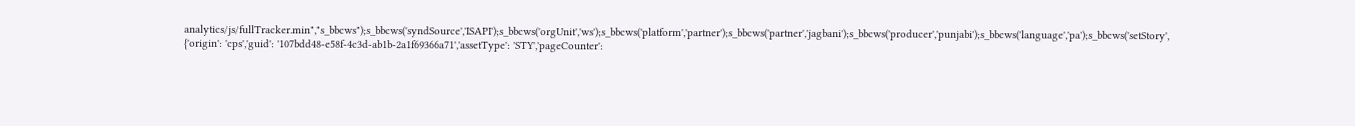analytics/js/fullTracker.min","s_bbcws");s_bbcws('syndSource','ISAPI');s_bbcws('orgUnit','ws');s_bbcws('platform','partner');s_bbcws('partner','jagbani');s_bbcws('producer','punjabi');s_bbcws('language','pa');s_bbcws('setStory', {'origin': 'cps','guid': '107bdd48-e58f-4c3d-ab1b-2a1f69366a71','assetType': 'STY','pageCounter':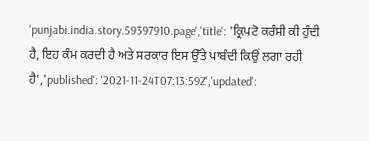'punjabi.india.story.59397910.page','title': 'ਕ੍ਰਿਪਟੋ ਕਰੰਸੀ ਕੀ ਹੁੰਦੀ ਹੈ, ਇਹ ਕੰਮ ਕਰਦੀ ਹੈ ਅਤੇ ਸਰਕਾਰ ਇਸ ਉੱਤੇ ਪਾਬੰਦੀ ਕਿਉਂ ਲਗਾ ਰਹੀ ਹੈ','published': '2021-11-24T07:13:59Z','updated':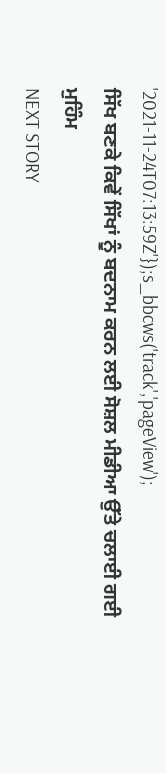'2021-11-24T07:13:59Z'});s_bbcws('track','pageView');
ਸਿੱਖ ਬਣਕੇ ਕਿਵੇਂ ਸਿੱਖਾਂ ਨੂੰ ਬਦਨਾਮ ਕਰਨ ਲਈ ਸੋਸ਼ਲ ਮੀਡੀਆ ਉੱਤੇ ਚਲਾਈ ਗਈ ਮੁਹਿੰਮ
NEXT STORY